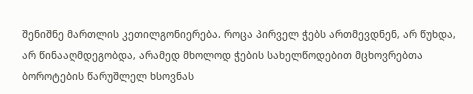შენიშნე მართლის კეთილგონიერება. როცა პირველ ჭებს ართმევდნენ, არ წუხდა, არ წინააღმდეგობდა, არამედ მხოლოდ ჭების სახელწოდებით მცხოვრებთა ბოროტების წარუშლელ ხსოვნას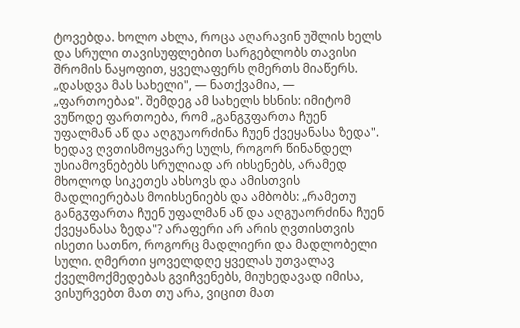ტოვებდა. ხოლო ახლა, როცა აღარავინ უშლის ხელს და სრული თავისუფლებით სარგებლობს თავისი შრომის ნაყოფით, ყველაფერს ღმერთს მიაწერს. „დასდვა მას სახელი", — ნათქვამია, — „ფართოებაჲ". შემდეგ ამ სახელს ხსნის: იმიტომ ვუწოდე ფართოება, რომ „განგჳფართა ჩუენ უფალმან აწ და აღგუაორძინა ჩუენ ქვეყანასა ზედა". ხედავ ღვთისმოყვარე სულს, როგორ წინანდელ უსიამოვნებებს სრულიად არ იხსენებს, არამედ მხოლოდ სიკეთეს ახსოვს და ამისთვის მადლიერებას მოიხსენიებს და ამბობს: „რამეთუ განგჳფართა ჩუენ უფალმან აწ და აღგუაორძინა ჩუენ ქვეყანასა ზედა"? არაფერი არ არის ღვთისთვის ისეთი სათნო, როგორც მადლიერი და მადლობელი სული. ღმერთი ყოველდღე ყველას უთვალავ ქველმოქმედებას გვიჩვენებს, მიუხედავად იმისა, ვისურვებთ მათ თუ არა, ვიცით მათ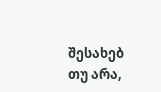შესახებ თუ არა,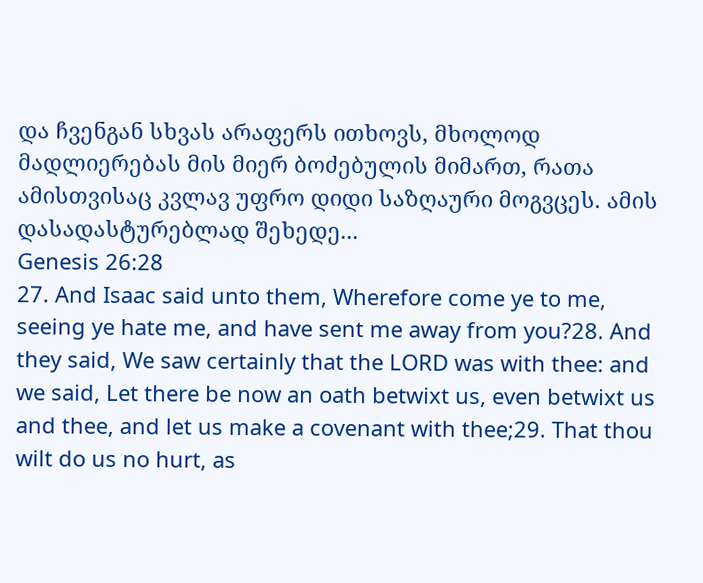და ჩვენგან სხვას არაფერს ითხოვს, მხოლოდ მადლიერებას მის მიერ ბოძებულის მიმართ, რათა ამისთვისაც კვლავ უფრო დიდი საზღაური მოგვცეს. ამის დასადასტურებლად შეხედე...
Genesis 26:28
27. And Isaac said unto them, Wherefore come ye to me, seeing ye hate me, and have sent me away from you?28. And they said, We saw certainly that the LORD was with thee: and we said, Let there be now an oath betwixt us, even betwixt us and thee, and let us make a covenant with thee;29. That thou wilt do us no hurt, as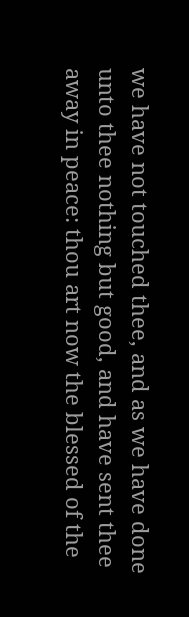we have not touched thee, and as we have done unto thee nothing but good, and have sent thee away in peace: thou art now the blessed of the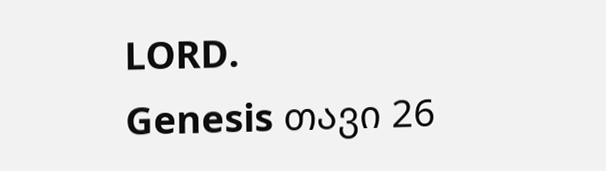LORD.
Genesis თავი 26